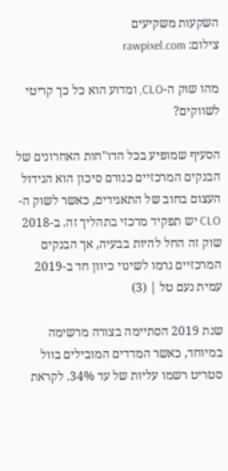השקעות משקיעים
צילום: rawpixel.com

מהו שוק ה-CLO, ומדוע הוא כל כך קריטי לשווקים?

הסעיף שמופיע בכל הדו"חות האחרונים של הבנקים המרכזיים כגורם סיכון הוא הגידול העצום בחוב של התאגידים, כאשר לשוק ה-CLO יש תפקיד מרכזי בתהליך זה. ב-2018 שוק זה החל להיות בבעיה, אך הבנקים המרכזיים גרמו לשינוי כיוון חד ב-2019
עמית נעם טל | (3)

שנת 2019 הסתיימה בצורה מרשימה במיוחד, כאשר המדדים המובילים בוול סטריט רשמו עליות של עד 34%. לקראת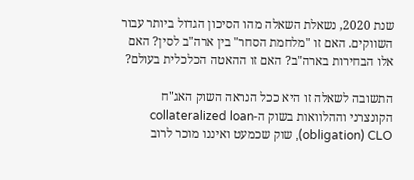שנת 2020, נשאלת השאלה מהו הסיכון הגדול ביותר עבור השווקים. האם זו "מלחמת הסחר" בין ארה"ב לסין? האם אלו הבחירות בארה"ב? האם זו ההאטה הכלכלית בעולם?

התשובה לשאלה זו היא ככל הנראה השוק האג"ח הקונצרני וההלוואות בשוק ה-collateralized loan obligation) CLO), שוק שכמעט ואיננו מוכר לרוב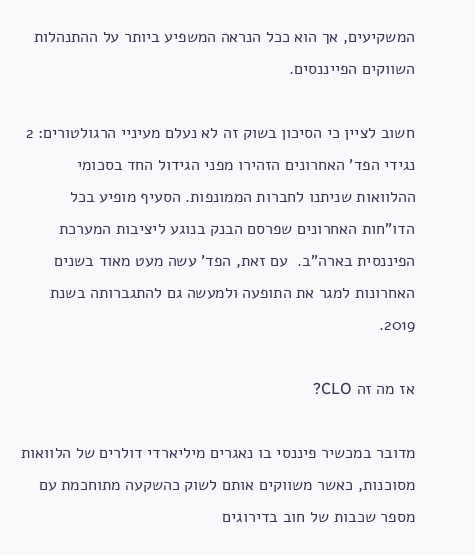המשקיעים, אך הוא ככל הנראה המשפיע ביותר על ההתנהלות השווקים הפייננסים.

חשוב לציין כי הסיכון בשוק זה לא נעלם מעיניי הרגולטורים: 2 נגידי הפד' האחרונים הזהירו מפני הגידול החד בסכומי ההלוואות שניתנו לחברות הממונפות. הסעיף מופיע בכל הדו"חות האחרונים שפרסם הבנק בנוגע ליציבות המערכת הפיננסית בארה"ב.  עם זאת, הפד' עשה מעט מאוד בשנים האחרונות למגר את התופעה ולמעשה גם להתגברותה בשנת 2019.

אז מה זה CLO?

מדובר במכשיר פיננסי בו נאגרים מיליארדי דולרים של הלוואות מסוכנות, כאשר משווקים אותם לשוק כהשקעה מתוחכמת עם מספר שכבות של חוב בדירוגים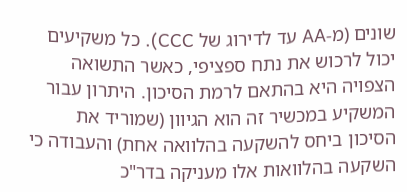שונים (מ-AA עד לדירוג של CCC). כל משקיעים יכול לרכוש את נתח ספציפי, כאשר התשואה הצפויה היא בהתאם לרמת הסיכון. היתרון עבור המשקיע במכשיר זה הוא הגיוון (שמוריד את הסיכון ביחס להשקעה בהלוואה אחת) והעבודה כי השקעה בהלוואות אלו מעניקה בדר"כ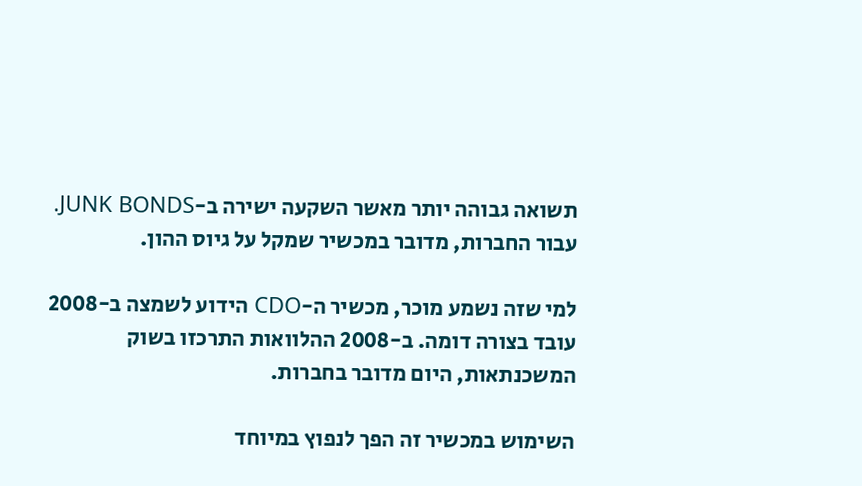תשואה גבוהה יותר מאשר השקעה ישירה ב-JUNK BONDS. עבור החברות, מדובר במכשיר שמקל על גיוס ההון.

למי שזה נשמע מוכר, מכשיר ה-CDO הידוע לשמצה ב-2008 עובד בצורה דומה. ב-2008 ההלוואות התרכזו בשוק המשכנתאות, היום מדובר בחברות.

השימוש במכשיר זה הפך לנפוץ במיוחד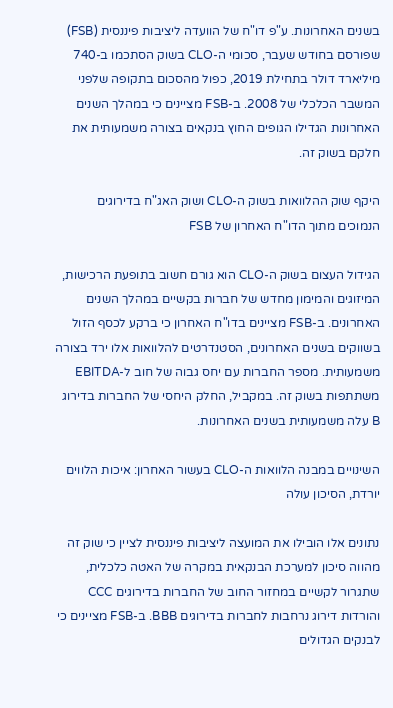בשנים האחרונות. ע"פ דו"ח של הוועדה ליציבות פיננסית (FSB) שפורסם בחודש שעבר, סכומי ה-CLO בשוק הסתכמו ב-740 מיליארד דולר בתחילת 2019, כפול מהסכום בתקופה שלפני המשבר הכלכלי של 2008. ב-FSB מציינים כי במהלך השנים האחרונות הגדילו הגופים החוץ בנקאים בצורה משמעותית את חלקם בשוק זה.

היקף שוק ההלוואות בשוק ה-CLO ושוק האג"ח בדירוגים הנמוכים מתוך הדו"ח האחרון של FSB

הגידול העצום בשוק ה-CLO הוא גורם חשוב בתופעת הרכישות, המיזוגים והמימון מחדש של חברות בקשיים במהלך השנים האחרונים. ב-FSB מציינים בדו"ח האחרון כי ברקע לכסף הזול בשווקים בשנים האחרונים, הסטנדרטים להלוואות אלו ירד בצורה משמעותית. מספר החברות עם יחס גבוה של חוב ל-EBITDA משתתפות בשוק זה. במקביל, החלק היחסי של החברות בדירוג B עלה משמעותית בשנים האחרונות.

השינויים במבנה הלוואות ה-CLO בעשור האחרון: איכות הלווים יורדת, הסיכון עולה

נתונים אלו הובילו את המועצה ליציבות פיננסית לציין כי שוק זה מהווה סיכון למערכת הבנקאית במקרה של האטה כלכלית, שתגרור לקשיים במחזור החוב של החברות בדירוגים CCC והורדות דירוג נרחבות לחברות בדירוגים BBB. ב-FSB מציינים כי לבנקים הגדולים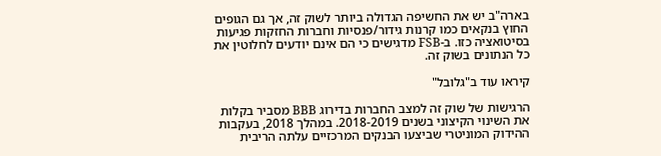בארה"ב יש את החשיפה הגדולה ביותר לשוק זה, אך גם הגופים החוץ בנקאים כמו קרנות גידור/פנסיות וחברות החזקות פגיעות בסיטואציה כזו. ב-FSB מדגישים כי הם אינם יודעים לחלוטין את כל הנתונים בשוק זה.

קיראו עוד ב"גלובל"

הרגישות של שוק זה למצב החברות בדירוג BBB מסביר בקלות את השינוי הקיצוני בשנים 2018-2019. במהלך 2018, בעקבות ההידוק המוניטרי שביצעו הבנקים המרכזיים עלתה הריבית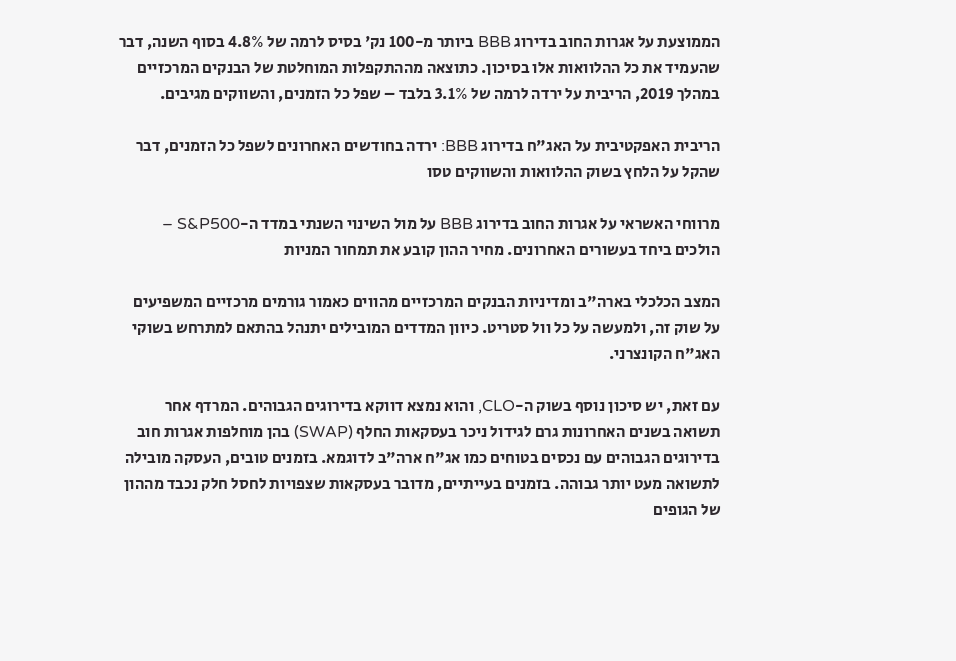הממוצעת על אגרות החוב בדירוג BBB ביותר מ-100 נק' בסיס לרמה של 4.8% בסוף השנה, דבר שהעמיד את כל ההלוואות אלו בסיכון. כתוצאה מההתקפלות המוחלטת של הבנקים המרכזיים במהלך 2019, הריבית על ירדה לרמה של 3.1% בלבד – שפל כל הזמנים, והשווקים מגיבים.

הריבית האפקטיבית על האג"ח בדירוג BBB: ירדה בחודשים האחרונים לשפל כל הזמנים, דבר שהקל על הלחץ בשוק ההלוואות והשווקים טסו

מרווחי האשראי על אגרות החוב בדירוג BBB על מול השינוי השנתי במדד ה-S&P500 – הולכים ביחד בעשורים האחרונים. מחיר ההון קובע את תמחור המניות

המצב הכלכלי בארה"ב ומדיניות הבנקים המרכזיים מהווים כאמור גורמים מרכזיים המשפיעים על שוק זה, ולמעשה על כל וול סטריט. כיוון המדדים המובילים יתנהל בהתאם למתרחש בשוקי האג"ח הקונצרני.

עם זאת, יש סיכון נוסף בשוק ה-CLO, והוא נמצא דווקא בדירוגים הגבוהים. המרדף אחר תשואה בשנים האחרונות גרם לגידול ניכר בעסקאות החלף (SWAP) בהן מוחלפות אגרות חוב בדירוגים הגבוהים עם נכסים בטוחים כמו אג"ח ארה"ב לדוגמא. בזמנים טובים, העסקה מובילה לתשואה מעט יותר גבוהה. בזמנים בעייתיים, מדובר בעסקאות שצפויות לחסל חלק נכבד מההון של הגופים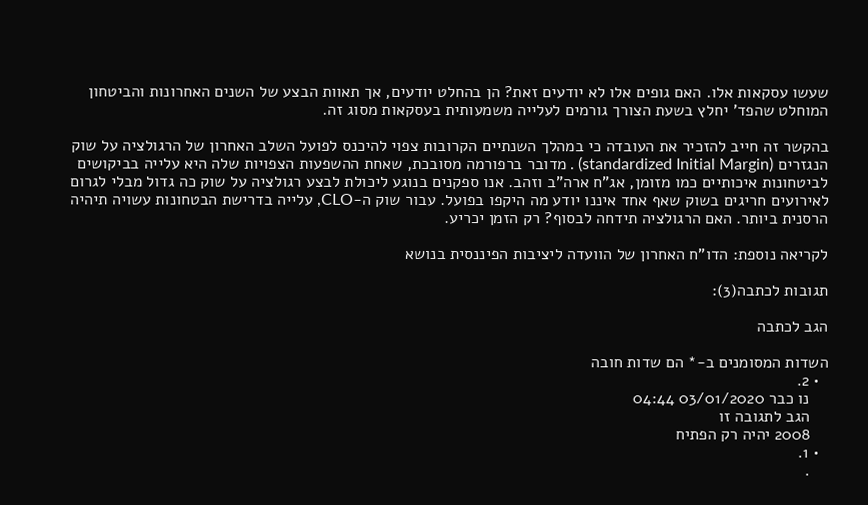שעשו עסקאות אלו. האם גופים אלו לא יודעים זאת? הן בהחלט יודעים, אך תאוות הבצע של השנים האחרונות והביטחון המוחלט שהפד' יחלץ בשעת הצורך גורמים לעלייה משמעותית בעסקאות מסוג זה.

בהקשר זה חייב להזכיר את העובדה כי במהלך השנתיים הקרובות צפוי להיכנס לפועל השלב האחרון של הרגולציה על שוק הנגזרים (standardized Initial Margin) . מדובר ברפורמה מסובכת, שאחת ההשפעות הצפויות שלה היא עלייה בביקושים לביטחונות איכותיים כמו מזומן, אג"ח ארה"ב וזהב. אנו ספקנים בנוגע ליכולת לבצע רגולציה על שוק כה גדול מבלי לגרום לאירועים חריגים בשוק שאף אחד איננו יודע מה היקפו בפועל. עבור שוק ה-CLO, עלייה בדרישת הבטחונות עשויה תיהיה הרסנית ביותר. האם הרגולציה תידחה לבסוף? רק הזמן יכריע.

לקריאה נוספת: הדו"ח האחרון של הוועדה ליציבות הפיננסית בנושא

תגובות לכתבה(3):

הגב לכתבה

השדות המסומנים ב-* הם שדות חובה
  • 2.
    נו כבר 03/01/2020 04:44
    הגב לתגובה זו
    2008 יהיה רק הפתיח
  • 1.
    .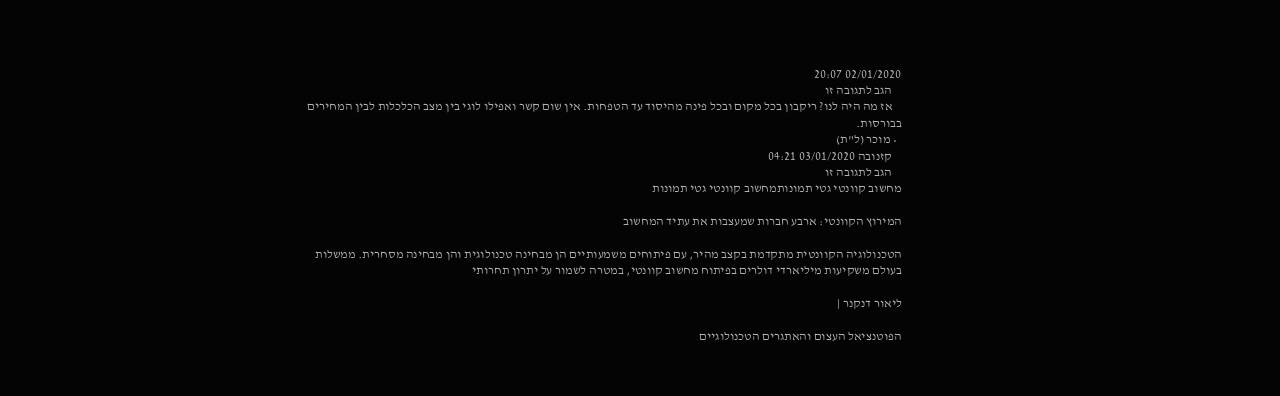02/01/2020 20:07
    הגב לתגובה זו
    אז מה היה לנו? ריקבון בכל מקום ובכל פינה מהיסוד עד הטפחות. אין שום קשר ואפילו לוגי בין מצב הכלכלות לבין המחירים בבורסות.
  • מוכר (ל"ת)
    קזנובה 03/01/2020 04:21
    הגב לתגובה זו
מחשוב קוונטי גטי תמונותמחשוב קוונטי גטי תמונות

המירוץ הקוונטי: ארבע חברות שמעצבות את עתיד המחשוב

הטכנולוגיה הקוונטית מתקדמת בקצב מהיר, עם פיתוחים משמעותיים הן מבחינה טכנולוגית והן מבחינה מסחרית. ממשלות בעולם משקיעות מיליארדי דולרים בפיתוח מחשוב קוונטי, במטרה לשמור על יתרון תחרותי

ליאור דנקנר |

הפוטנציאל העצום והאתגרים הטכנולוגיים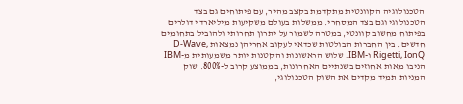הטכנולוגיה הקוונטית מתקדמת בקצב מהיר, עם פיתוחים גם בצד הטכנולוגי וגם בצד המסחרי. ממשלות בעולם משקיעות מיליארדי דולרים בפיתוח מחשוב קוונטי, במטרה לשמור על יתרון תחרותי ולהוביל בתחומים חדשים. בין החברות הבולטות שכדאי לעקוב אחריהן נמצאות D-Wave, Rigetti, IonQ ו-IBM. שלוש הראשונות והקטנות יותר משמעותית מ-IBM הניבו מאות אחוזים בשנתיים האחרונות, בממוצע קרוב ל-800%. שוק המניות תמיד מקדים את השוק הטכנולוגי,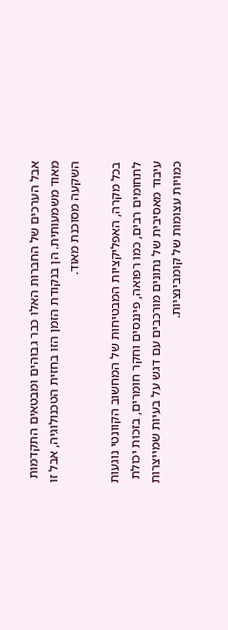אבל הערכים של החברות האלו כבר גבוהים ומבטאים התקדמות מאוד משמעותית. הן בנקודת הזמן הזו בחזית הטכנולוגיה, אבל זו השקעה מסוכנת מאוד.

בכל מקרה, האפליקציות המבטיחות של המחשוב הקוונטי נוגעות לתחומים רבים, כמו רפואה, פיננסים וחקר חומרים, בזכות יכולת עיבוד מאסיבית של נתונים מורכבים עם דגש על בעיות שמייצרות כמויות עצומות של קומבינציות.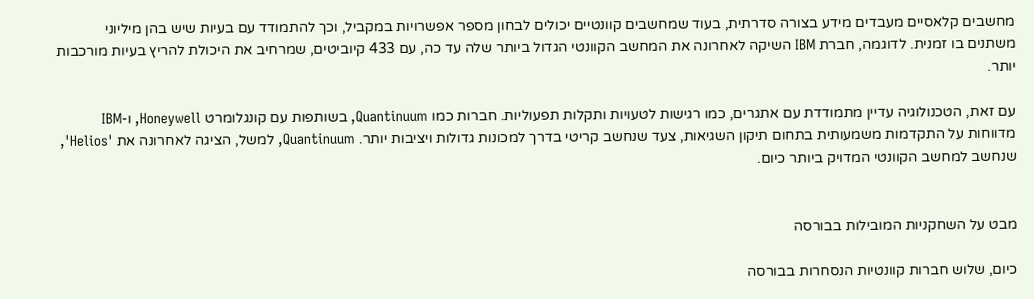מחשבים קלאסיים מעבדים מידע בצורה סדרתית, בעוד שמחשבים קוונטיים יכולים לבחון מספר אפשרויות במקביל, וכך להתמודד עם בעיות שיש בהן מיליוני משתנים בו זמנית. לדוגמה, חברת IBM השיקה לאחרונה את המחשב הקוונטי הגדול ביותר שלה עד כה, עם 433 קיוביטים, שמרחיב את היכולת להריץ בעיות מורכבות יותר.

עם זאת, הטכנולוגיה עדיין מתמודדת עם אתגרים, כמו רגישות לטעויות ותקלות תפעוליות. חברות כמו Quantinuum, בשותפות עם קונגלומרט Honeywell, ו-IBM מדווחות על התקדמות משמעותית בתחום תיקון השגיאות, צעד שנחשב קריטי בדרך למכונות גדולות ויציבות יותר. Quantinuum, למשל, הציגה לאחרונה את 'Helios', שנחשב למחשב הקוונטי המדויק ביותר כיום.


מבט על השחקניות המובילות בבורסה

כיום, שלוש חברות קוונטיות הנסחרות בבורסה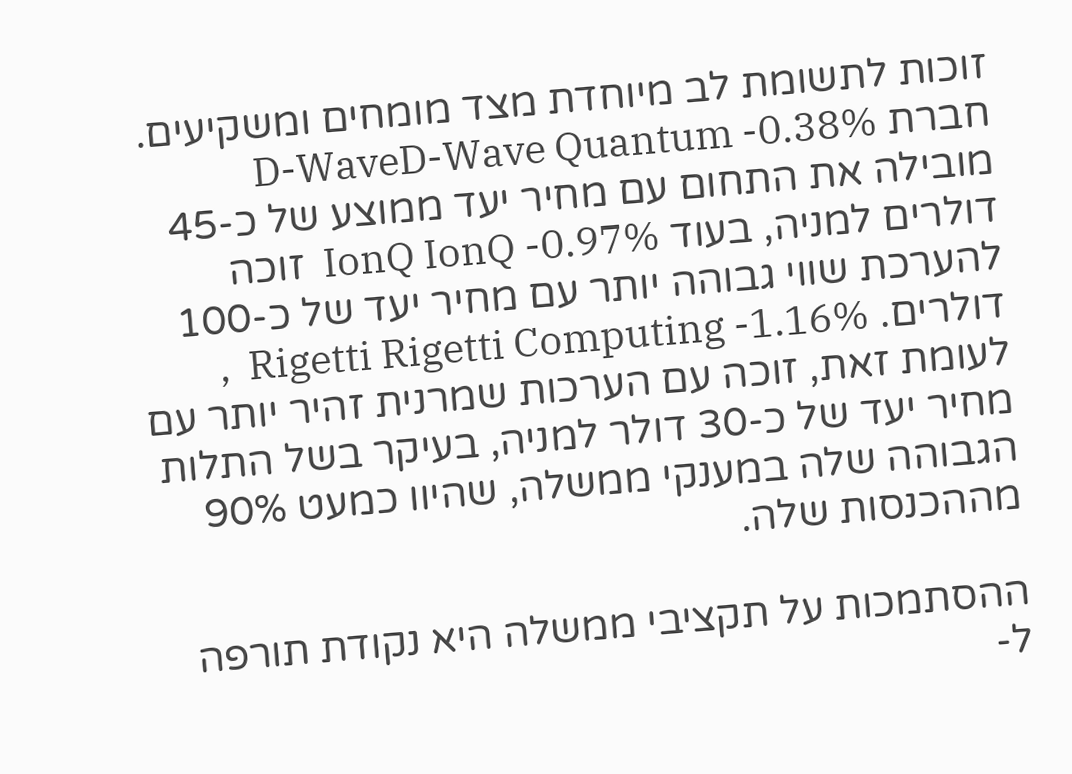זוכות לתשומת לב מיוחדת מצד מומחים ומשקיעים. חברת D-WaveD-Wave Quantum -0.38%   מובילה את התחום עם מחיר יעד ממוצע של כ-45 דולרים למניה, בעוד IonQ IonQ -0.97%  זוכה להערכת שווי גבוהה יותר עם מחיר יעד של כ-100 דולרים. Rigetti Rigetti Computing -1.16%  , לעומת זאת, זוכה עם הערכות שמרנית זהיר יותר עם מחיר יעד של כ-30 דולר למניה, בעיקר בשל התלות הגבוהה שלה במענקי ממשלה, שהיוו כמעט 90% מההכנסות שלה.

ההסתמכות על תקציבי ממשלה היא נקודת תורפה ל-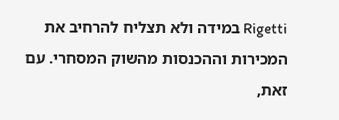Rigetti במידה ולא תצליח להרחיב את המכירות וההכנסות מהשוק המסחרי. עם זאת,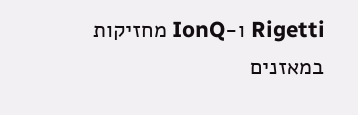Rigetti ו-IonQ מחזיקות במאזנים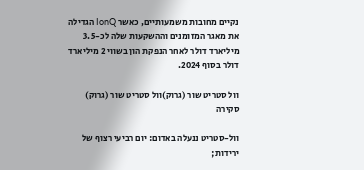נקיים מחובות משמעותיים, כאשר IonQ הגדילה את מאגר המזומנים וההשקעות שלה לכ-3.5 מיליארד דולר לאחר הנפקת הון בשווי 2 מיליארד דולר בסוף 2024.

וול סטריט שור (גרוק)וול סטריט שור (גרוק)
סקירה

וול-סטריט ננעלה באדום: יום רביעי רצוף של ירידות;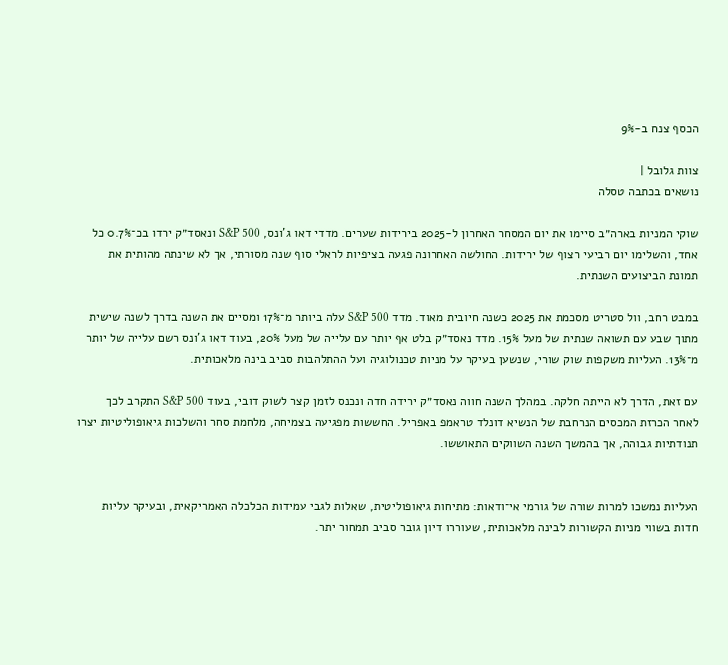הכסף צנח ב-9%

צוות גלובל |
נושאים בכתבה טסלה

שוקי המניות בארה״ב סיימו את יום המסחר האחרון ל-2025 בירידות שערים. מדדי דאו ג’ונס, S&P 500 ונאסד״ק ירדו בכ־0.7% כל אחד, והשלימו יום רביעי רצוף של ירידות. החולשה האחרונה פגעה בציפיות לראלי סוף שנה מסורתי, אך לא שינתה מהותית את תמונת הביצועים השנתית.

במבט רחב, וול סטריט מסכמת את 2025 כשנה חיובית מאוד. מדד S&P 500 עלה ביותר מ־17% ומסיים את השנה בדרך לשנה שישית מתוך שבע עם תשואה שנתית של מעל 15%. מדד נאסד״ק בלט אף יותר עם עלייה של מעל 20%, בעוד דאו ג’ונס רשם עלייה של יותר מ־13%. העליות משקפות שוק שורי, שנשען בעיקר על מניות טכנולוגיה ועל ההתלהבות סביב בינה מלאכותית.

עם זאת, הדרך לא הייתה חלקה. במהלך השנה חווה נאסד״ק ירידה חדה ונכנס לזמן קצר לשוק דובי, בעוד S&P 500 התקרב לכך לאחר הכרזת המכסים הנרחבת של הנשיא דונלד טראמפ באפריל. החששות מפגיעה בצמיחה, מלחמת סחר והשלכות גיאופוליטיות יצרו תנודתיות גבוהה, אך בהמשך השנה השווקים התאוששו.


העליות נמשכו למרות שורה של גורמי אי־ודאות: מתיחות גיאופוליטית, שאלות לגבי עמידות הכלכלה האמריקאית, ובעיקר עליות חדות בשווי מניות הקשורות לבינה מלאכותית, שעוררו דיון גובר סביב תמחור יתר.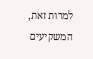למרות זאת, המשקיעים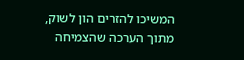המשיכו להזרים הון לשוק, מתוך הערכה שהצמיחה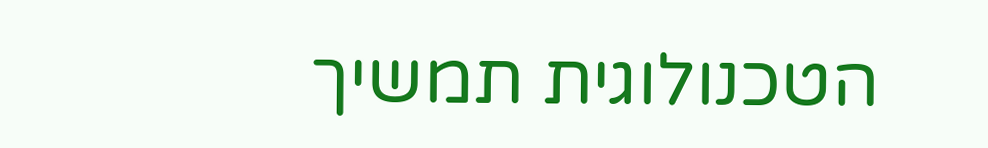הטכנולוגית תמשיך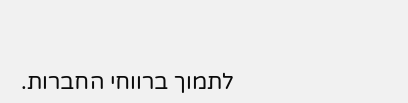לתמוך ברווחי החברות.